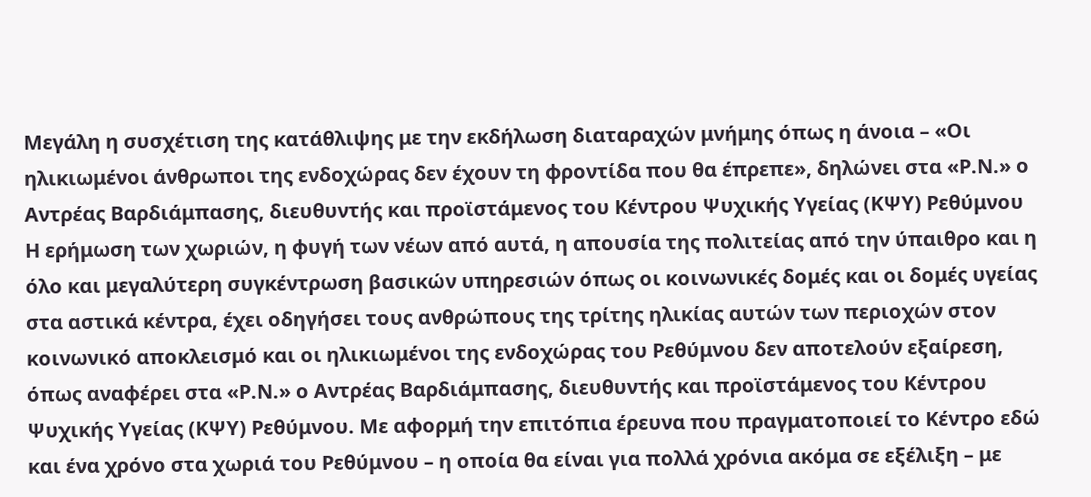Μεγάλη η συσχέτιση της κατάθλιψης με την εκδήλωση διαταραχών μνήμης όπως η άνοια – «Οι ηλικιωμένοι άνθρωποι της ενδοχώρας δεν έχουν τη φροντίδα που θα έπρεπε», δηλώνει στα «Ρ.Ν.» ο Αντρέας Βαρδιάμπασης, διευθυντής και προϊστάμενος του Κέντρου Ψυχικής Υγείας (ΚΨΥ) Ρεθύμνου
Η ερήμωση των χωριών, η φυγή των νέων από αυτά, η απουσία της πολιτείας από την ύπαιθρο και η όλο και μεγαλύτερη συγκέντρωση βασικών υπηρεσιών όπως οι κοινωνικές δομές και οι δομές υγείας στα αστικά κέντρα, έχει οδηγήσει τους ανθρώπους της τρίτης ηλικίας αυτών των περιοχών στον κοινωνικό αποκλεισμό και οι ηλικιωμένοι της ενδοχώρας του Ρεθύμνου δεν αποτελούν εξαίρεση, όπως αναφέρει στα «Ρ.Ν.» ο Αντρέας Βαρδιάμπασης, διευθυντής και προϊστάμενος του Κέντρου Ψυχικής Υγείας (ΚΨΥ) Ρεθύμνου. Με αφορμή την επιτόπια έρευνα που πραγματοποιεί το Κέντρο εδώ και ένα χρόνο στα χωριά του Ρεθύμνου – η οποία θα είναι για πολλά χρόνια ακόμα σε εξέλιξη – με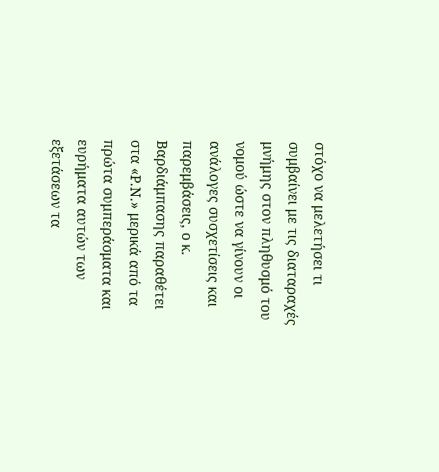στόχο να μελετήσει τι συμβαίνει με τις διαταραχές μνήμης στον πληθυσμό του νομού ώστε να γίνουν οι ανάλογες συσχετίσεις και παρεμβάσεις, ο κ. Βαρδιάμπασης παραθέτει στα «Ρ.Ν.» μερικά από τα πρώτα συμπεράσματα και ευρήματα αυτών των εξετάσεων τα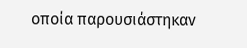οποία παρουσιάστηκαν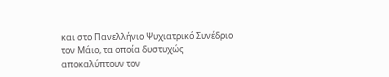και στο Πανελλήνιο Ψυχιατρικό Συνέδριο τον Μάιο, τα οποία δυστυχώς αποκαλύπτουν τον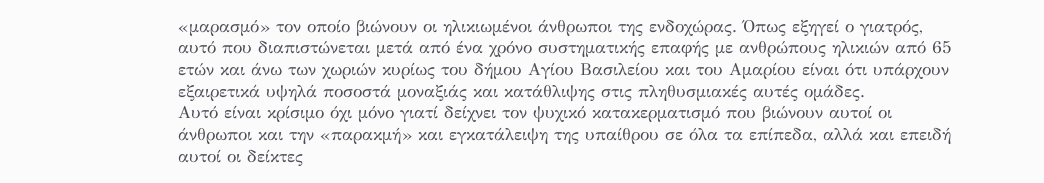«μαρασμό» τον οποίο βιώνουν οι ηλικιωμένοι άνθρωποι της ενδοχώρας. Όπως εξηγεί ο γιατρός, αυτό που διαπιστώνεται μετά από ένα χρόνο συστηματικής επαφής με ανθρώπους ηλικιών από 65 ετών και άνω των χωριών κυρίως του δήμου Αγίου Βασιλείου και του Αμαρίου είναι ότι υπάρχουν εξαιρετικά υψηλά ποσοστά μοναξιάς και κατάθλιψης στις πληθυσμιακές αυτές ομάδες.
Αυτό είναι κρίσιμο όχι μόνο γιατί δείχνει τον ψυχικό κατακερματισμό που βιώνουν αυτοί οι άνθρωποι και την «παρακμή» και εγκατάλειψη της υπαίθρου σε όλα τα επίπεδα, αλλά και επειδή αυτοί οι δείκτες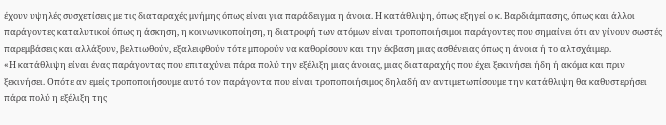έχουν υψηλές συσχετίσεις με τις διαταραχές μνήμης όπως είναι για παράδειγμα η άνοια. Η κατάθλιψη, όπως εξηγεί ο κ. Βαρδιάμπασης, όπως και άλλοι παράγοντες καταλυτικοί όπως η άσκηση, η κοινωνικοποίηση, η διατροφή των ατόμων είναι τροποποιήσιμοι παράγοντες που σημαίνει ότι αν γίνουν σωστές παρεμβάσεις και αλλάξουν, βελτιωθούν, εξαλειφθούν τότε μπορούν να καθορίσουν και την έκβαση μιας ασθένειας όπως η άνοια ή το αλτσχάιμερ.
«Η κατάθλιψη είναι ένας παράγοντας που επιταχύνει πάρα πολύ την εξέλιξη μιας άνοιας, μιας διαταραχής που έχει ξεκινήσει ήδη ή ακόμα και πριν ξεκινήσει. Οπότε αν εμείς τροποποιήσουμε αυτό τον παράγοντα που είναι τροποποιήσιμος δηλαδή αν αντιμετωπίσουμε την κατάθλιψη θα καθυστερήσει πάρα πολύ η εξέλιξη της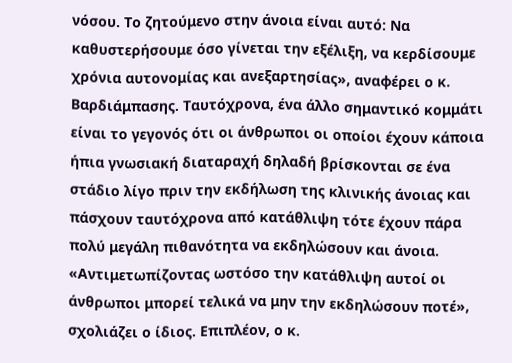νόσου. Το ζητούμενο στην άνοια είναι αυτό: Να καθυστερήσουμε όσο γίνεται την εξέλιξη, να κερδίσουμε χρόνια αυτονομίας και ανεξαρτησίας», αναφέρει ο κ. Βαρδιάμπασης. Ταυτόχρονα, ένα άλλο σημαντικό κομμάτι είναι το γεγονός ότι οι άνθρωποι οι οποίοι έχουν κάποια ήπια γνωσιακή διαταραχή δηλαδή βρίσκονται σε ένα στάδιο λίγο πριν την εκδήλωση της κλινικής άνοιας και πάσχουν ταυτόχρονα από κατάθλιψη τότε έχουν πάρα πολύ μεγάλη πιθανότητα να εκδηλώσουν και άνοια. «Αντιμετωπίζοντας ωστόσο την κατάθλιψη αυτοί οι άνθρωποι μπορεί τελικά να μην την εκδηλώσουν ποτέ», σχολιάζει ο ίδιος. Επιπλέον, ο κ.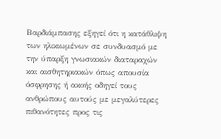Βαρδιάμπασης εξηγεί ότι η κατάθλιψη των ηλικιωμένων σε συνδυασμό με την ύπαρξη γνωσιακών διαταραχών και αισθητηριακών όπως απουσία όσφρησης ή ακοής οδηγεί τους ανθρώπους αυτούς με μεγαλύτερες πιθανότητες προς τις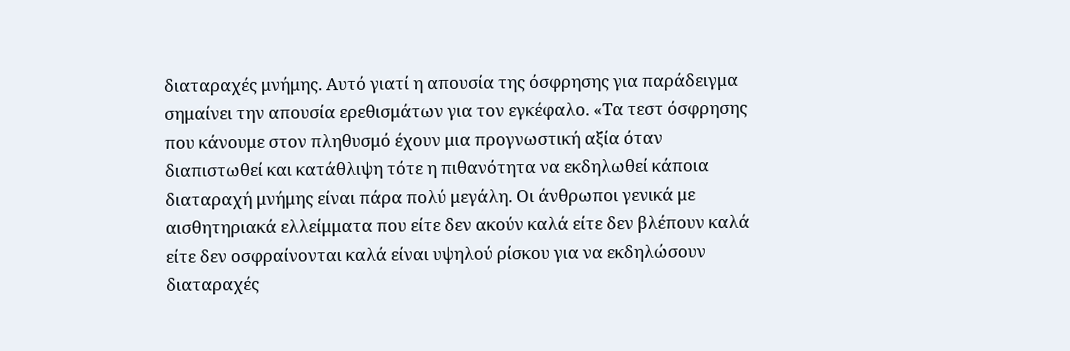διαταραχές μνήμης. Αυτό γιατί η απουσία της όσφρησης για παράδειγμα σημαίνει την απουσία ερεθισμάτων για τον εγκέφαλο. «Τα τεστ όσφρησης που κάνουμε στον πληθυσμό έχουν μια προγνωστική αξία όταν διαπιστωθεί και κατάθλιψη τότε η πιθανότητα να εκδηλωθεί κάποια διαταραχή μνήμης είναι πάρα πολύ μεγάλη. Οι άνθρωποι γενικά με αισθητηριακά ελλείμματα που είτε δεν ακούν καλά είτε δεν βλέπουν καλά είτε δεν οσφραίνονται καλά είναι υψηλού ρίσκου για να εκδηλώσουν διαταραχές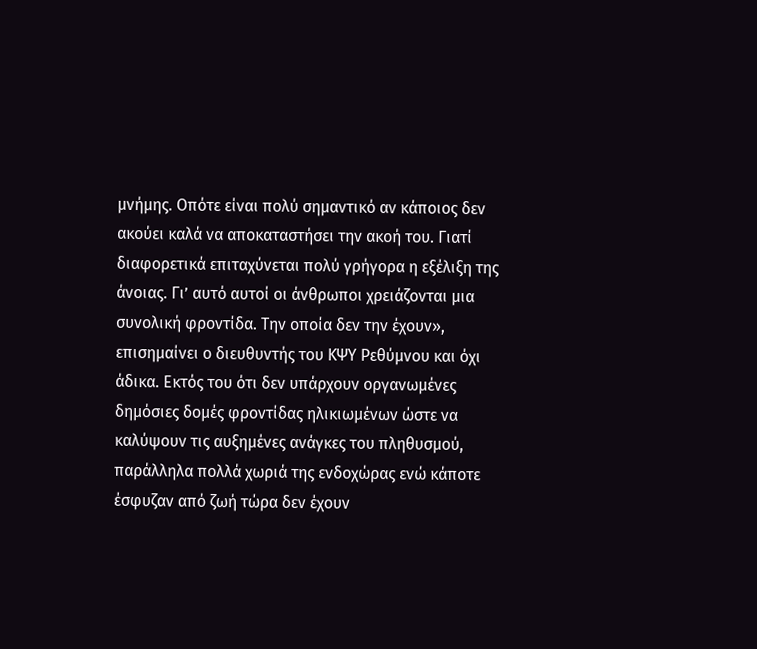μνήμης. Οπότε είναι πολύ σημαντικό αν κάποιος δεν ακούει καλά να αποκαταστήσει την ακοή του. Γιατί διαφορετικά επιταχύνεται πολύ γρήγορα η εξέλιξη της άνοιας. Γι’ αυτό αυτοί οι άνθρωποι χρειάζονται μια συνολική φροντίδα. Την οποία δεν την έχουν», επισημαίνει ο διευθυντής του ΚΨΥ Ρεθύμνου και όχι άδικα. Εκτός του ότι δεν υπάρχουν οργανωμένες δημόσιες δομές φροντίδας ηλικιωμένων ώστε να καλύψουν τις αυξημένες ανάγκες του πληθυσμού, παράλληλα πολλά χωριά της ενδοχώρας ενώ κάποτε έσφυζαν από ζωή τώρα δεν έχουν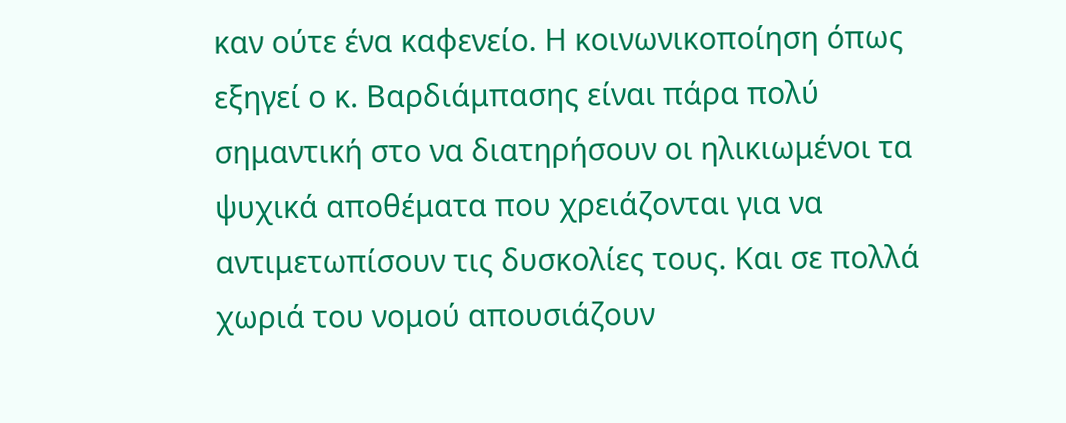καν ούτε ένα καφενείο. Η κοινωνικοποίηση όπως εξηγεί ο κ. Βαρδιάμπασης είναι πάρα πολύ σημαντική στο να διατηρήσουν οι ηλικιωμένοι τα ψυχικά αποθέματα που χρειάζονται για να αντιμετωπίσουν τις δυσκολίες τους. Και σε πολλά χωριά του νομού απουσιάζουν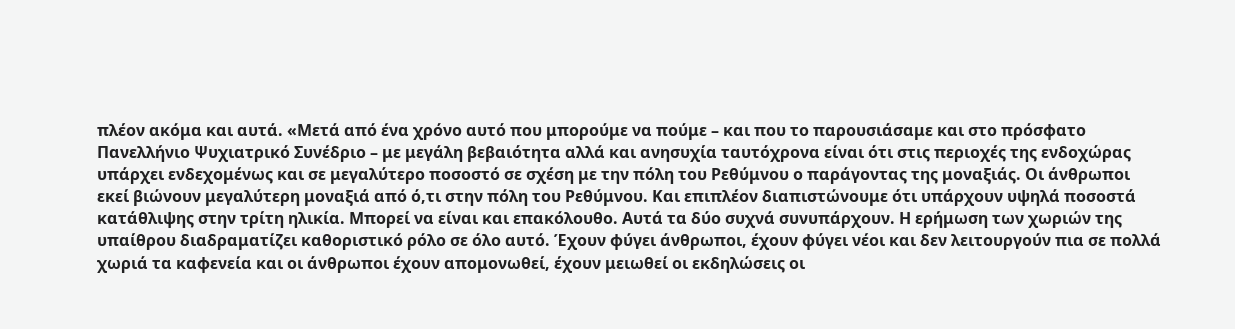πλέον ακόμα και αυτά. «Μετά από ένα χρόνο αυτό που μπορούμε να πούμε – και που το παρουσιάσαμε και στο πρόσφατο Πανελλήνιο Ψυχιατρικό Συνέδριο – με μεγάλη βεβαιότητα αλλά και ανησυχία ταυτόχρονα είναι ότι στις περιοχές της ενδοχώρας υπάρχει ενδεχομένως και σε μεγαλύτερο ποσοστό σε σχέση με την πόλη του Ρεθύμνου ο παράγοντας της μοναξιάς. Οι άνθρωποι εκεί βιώνουν μεγαλύτερη μοναξιά από ό,τι στην πόλη του Ρεθύμνου. Και επιπλέον διαπιστώνουμε ότι υπάρχουν υψηλά ποσοστά κατάθλιψης στην τρίτη ηλικία. Μπορεί να είναι και επακόλουθο. Αυτά τα δύο συχνά συνυπάρχουν. Η ερήμωση των χωριών της υπαίθρου διαδραματίζει καθοριστικό ρόλο σε όλο αυτό. Έχουν φύγει άνθρωποι, έχουν φύγει νέοι και δεν λειτουργούν πια σε πολλά χωριά τα καφενεία και οι άνθρωποι έχουν απομονωθεί, έχουν μειωθεί οι εκδηλώσεις οι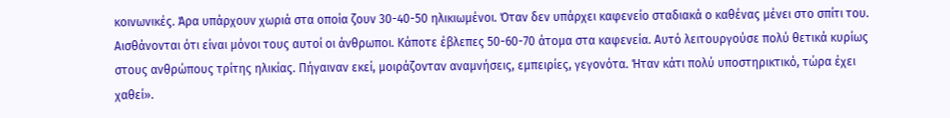κοινωνικές. Άρα υπάρχουν χωριά στα οποία ζουν 30-40-50 ηλικιωμένοι. Όταν δεν υπάρχει καφενείο σταδιακά ο καθένας μένει στο σπίτι του. Αισθάνονται ότι είναι μόνοι τους αυτοί οι άνθρωποι. Κάποτε έβλεπες 50-60-70 άτομα στα καφενεία. Αυτό λειτουργούσε πολύ θετικά κυρίως στους ανθρώπους τρίτης ηλικίας. Πήγαιναν εκεί, μοιράζονταν αναμνήσεις, εμπειρίες, γεγονότα. Ήταν κάτι πολύ υποστηρικτικό, τώρα έχει χαθεί».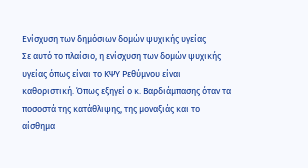Ενίσχυση των δημόσιων δομών ψυχικής υγείας
Σε αυτό το πλαίσιο, η ενίσχυση των δομών ψυχικής υγείας όπως είναι το ΚΨΥ Ρεθύμνου είναι καθοριστική. Όπως εξηγεί ο κ. Βαρδιάμπασης όταν τα ποσοστά της κατάθλιψης, της μοναξιάς και το αίσθημα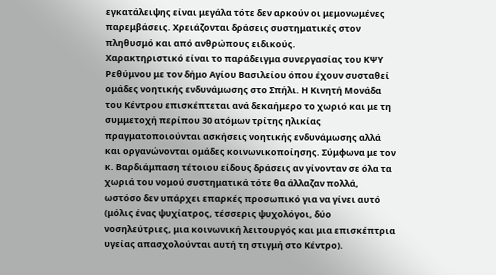εγκατάλειψης είναι μεγάλα τότε δεν αρκούν οι μεμονωμένες παρεμβάσεις. Χρειάζονται δράσεις συστηματικές στον πληθυσμό και από ανθρώπους ειδικούς.
Χαρακτηριστικό είναι το παράδειγμα συνεργασίας του ΚΨΥ Ρεθύμνου με τον δήμο Αγίου Βασιλείου όπου έχουν συσταθεί ομάδες νοητικής ενδυνάμωσης στο Σπήλι. Η Κινητή Μονάδα του Κέντρου επισκέπτεται ανά δεκαήμερο το χωριό και με τη συμμετοχή περίπου 30 ατόμων τρίτης ηλικίας πραγματοποιούνται ασκήσεις νοητικής ενδυνάμωσης αλλά και οργανώνονται ομάδες κοινωνικοποίησης. Σύμφωνα με τον κ. Βαρδιάμπαση τέτοιου είδους δράσεις αν γίνονταν σε όλα τα χωριά του νομού συστηματικά τότε θα άλλαζαν πολλά, ωστόσο δεν υπάρχει επαρκές προσωπικό για να γίνει αυτό (μόλις ένας ψυχίατρος, τέσσερις ψυχολόγοι, δύο νοσηλεύτριες, μια κοινωνική λειτουργός και μια επισκέπτρια υγείας απασχολούνται αυτή τη στιγμή στο Κέντρο).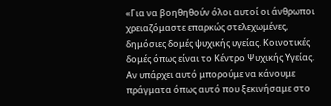«Για να βοηθηθούν όλοι αυτοί οι άνθρωποι χρειαζόμαστε επαρκώς στελεχωμένες, δημόσιες δομές ψυχικής υγείας. Κοινοτικές δομές όπως είναι το Κέντρο Ψυχικής Υγείας. Αν υπάρχει αυτό μπορούμε να κάνουμε πράγματα όπως αυτό που ξεκινήσαμε στο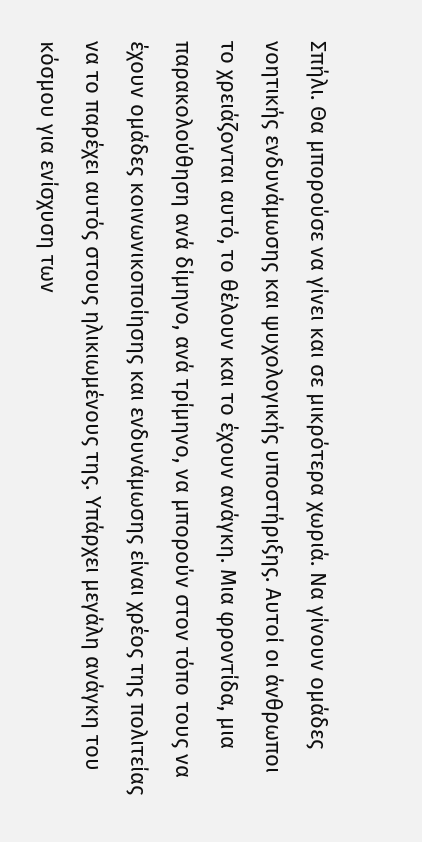Σπήλι. Θα μπορούσε να γίνει και σε μικρότερα χωριά. Να γίνουν ομάδες νοητικής ενδυνάμωσης και ψυχολογικής υποστήριξης. Αυτοί οι άνθρωποι το χρειάζονται αυτό, το θέλουν και το έχουν ανάγκη. Μια φροντίδα, μια παρακολούθηση ανά δίμηνο, ανά τρίμηνο, να μπορούν στον τόπο τους να έχουν ομάδες κοινωνικοποίησης και ενδυνάμωσης είναι χρέος της πολιτείας να το παρέχει αυτός στους ηλικιωμένους της. Υπάρχει μεγάλη ανάγκη του κόσμου για ενίσχυση των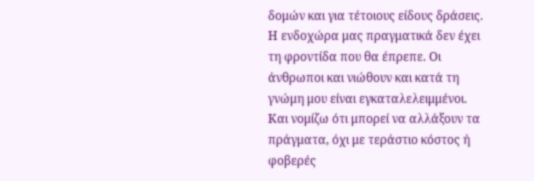δομών και για τέτοιους είδους δράσεις. Η ενδοχώρα μας πραγματικά δεν έχει τη φροντίδα που θα έπρεπε. Οι άνθρωποι και νιώθουν και κατά τη γνώμη μου είναι εγκαταλελειμμένοι. Και νομίζω ότι μπορεί να αλλάξουν τα πράγματα, όχι με τεράστιο κόστος ή φοβερές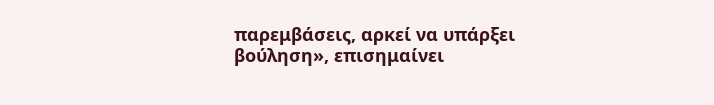παρεμβάσεις, αρκεί να υπάρξει βούληση», επισημαίνει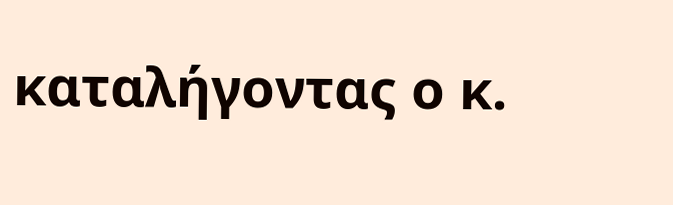καταλήγοντας ο κ.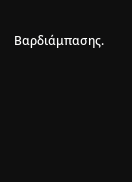Βαρδιάμπασης.